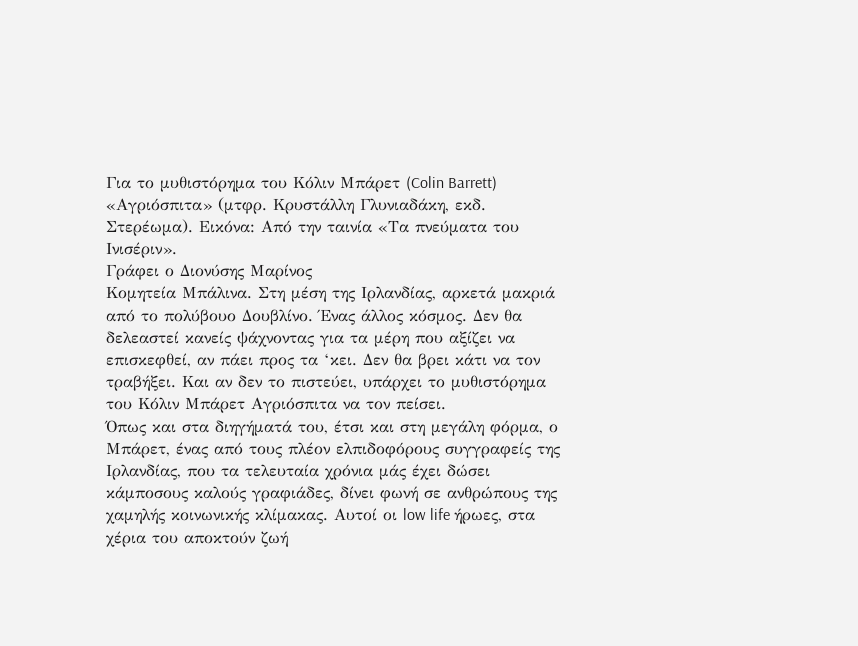Για το μυθιστόρημα του Κόλιν Μπάρετ (Colin Barrett) «Αγριόσπιτα» (μτφρ. Κρυστάλλη Γλυνιαδάκη, εκδ. Στερέωμα). Εικόνα: Από την ταινία «Τα πνεύματα του Ινισέριν».
Γράφει ο Διονύσης Μαρίνος
Κομητεία Μπάλινα. Στη μέση της Ιρλανδίας, αρκετά μακριά από το πολύβουο Δουβλίνο. Ένας άλλος κόσμος. Δεν θα δελεαστεί κανείς ψάχνοντας για τα μέρη που αξίζει να επισκεφθεί, αν πάει προς τα ‘κει. Δεν θα βρει κάτι να τον τραβήξει. Και αν δεν το πιστεύει, υπάρχει το μυθιστόρημα του Κόλιν Μπάρετ Αγριόσπιτα να τον πείσει.
Όπως και στα διηγήματά του, έτσι και στη μεγάλη φόρμα, ο Μπάρετ, ένας από τους πλέον ελπιδοφόρους συγγραφείς της Ιρλανδίας, που τα τελευταία χρόνια μάς έχει δώσει κάμποσους καλούς γραφιάδες, δίνει φωνή σε ανθρώπους της χαμηλής κοινωνικής κλίμακας. Αυτοί οι low life ήρωες, στα χέρια του αποκτούν ζωή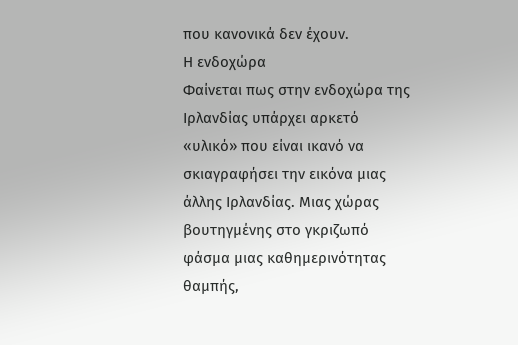που κανονικά δεν έχουν.
Η ενδοχώρα
Φαίνεται πως στην ενδοχώρα της Ιρλανδίας υπάρχει αρκετό «υλικό» που είναι ικανό να σκιαγραφήσει την εικόνα μιας άλλης Ιρλανδίας. Μιας χώρας βουτηγμένης στο γκριζωπό φάσμα μιας καθημερινότητας θαμπής,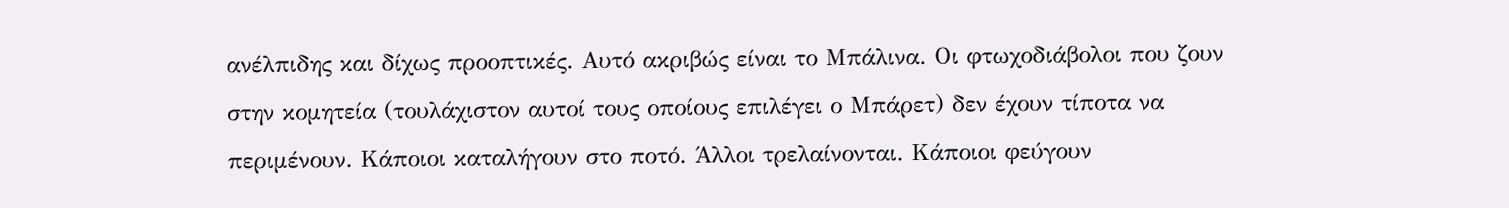ανέλπιδης και δίχως προοπτικές. Αυτό ακριβώς είναι το Μπάλινα. Οι φτωχοδιάβολοι που ζουν στην κομητεία (τουλάχιστον αυτοί τους οποίους επιλέγει ο Μπάρετ) δεν έχουν τίποτα να περιμένουν. Κάποιοι καταλήγουν στο ποτό. Άλλοι τρελαίνονται. Κάποιοι φεύγουν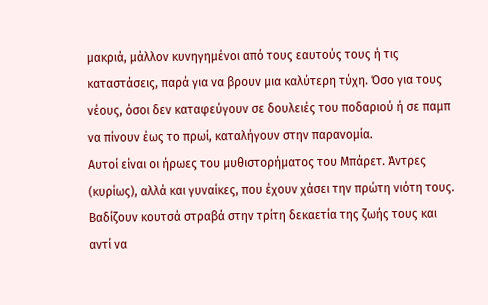μακριά, μάλλον κυνηγημένοι από τους εαυτούς τους ή τις καταστάσεις, παρά για να βρουν μια καλύτερη τύχη. Όσο για τους νέους, όσοι δεν καταφεύγουν σε δουλειές του ποδαριού ή σε παμπ να πίνουν έως το πρωί, καταλήγουν στην παρανομία.
Αυτοί είναι οι ήρωες του μυθιστορήματος του Μπάρετ. Άντρες (κυρίως), αλλά και γυναίκες, που έχουν χάσει την πρώτη νιότη τους. Βαδίζουν κουτσά στραβά στην τρίτη δεκαετία της ζωής τους και αντί να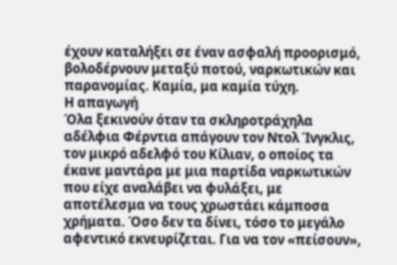έχουν καταλήξει σε έναν ασφαλή προορισμό, βολοδέρνουν μεταξύ ποτού, ναρκωτικών και παρανομίας. Καμία, μα καμία τύχη.
Η απαγωγή
Όλα ξεκινούν όταν τα σκληροτράχηλα αδέλφια Φέρντια απάγουν τον Ντολ Ίνγκλις, τον μικρό αδελφό του Κίλιαν, ο οποίος τα έκανε μαντάρα με μια παρτίδα ναρκωτικών που είχε αναλάβει να φυλάξει, με αποτέλεσμα να τους χρωστάει κάμποσα χρήματα. Όσο δεν τα δίνει, τόσο το μεγάλο αφεντικό εκνευρίζεται. Για να τον «πείσουν»,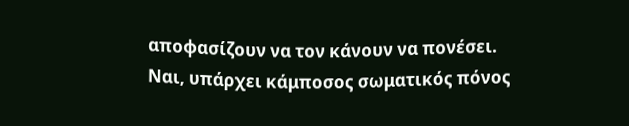αποφασίζουν να τον κάνουν να πονέσει. Ναι, υπάρχει κάμποσος σωματικός πόνος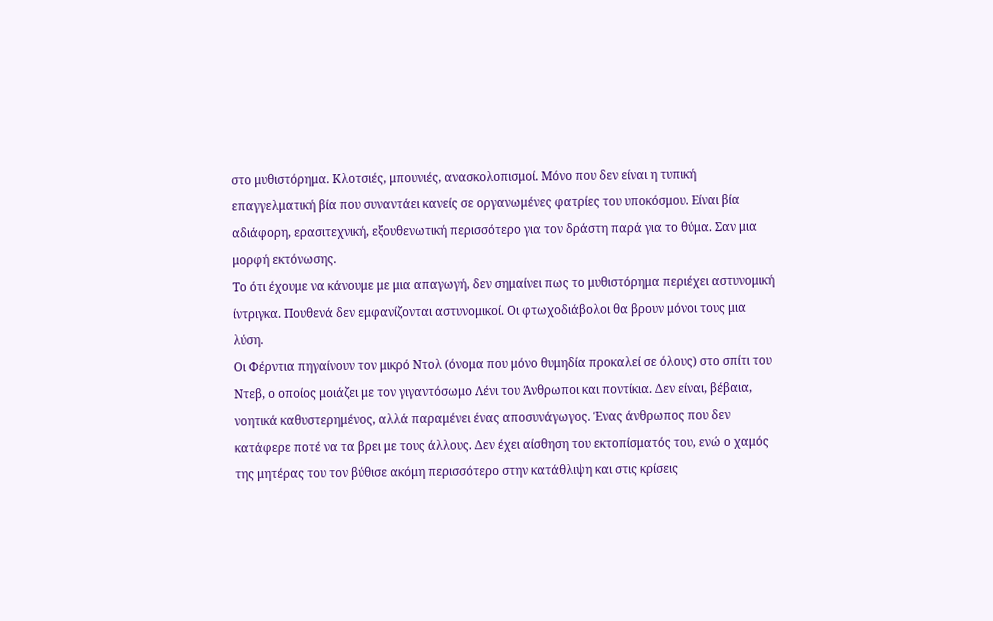στο μυθιστόρημα. Κλοτσιές, μπουνιές, ανασκολοπισμοί. Μόνο που δεν είναι η τυπική επαγγελματική βία που συναντάει κανείς σε οργανωμένες φατρίες του υποκόσμου. Είναι βία αδιάφορη, ερασιτεχνική, εξουθενωτική περισσότερο για τον δράστη παρά για το θύμα. Σαν μια μορφή εκτόνωσης.
Το ότι έχουμε να κάνουμε με μια απαγωγή, δεν σημαίνει πως το μυθιστόρημα περιέχει αστυνομική ίντριγκα. Πουθενά δεν εμφανίζονται αστυνομικοί. Οι φτωχοδιάβολοι θα βρουν μόνοι τους μια λύση.
Οι Φέρντια πηγαίνουν τον μικρό Ντολ (όνομα που μόνο θυμηδία προκαλεί σε όλους) στο σπίτι του Ντεβ, ο οποίος μοιάζει με τον γιγαντόσωμο Λένι του Άνθρωποι και ποντίκια. Δεν είναι, βέβαια, νοητικά καθυστερημένος, αλλά παραμένει ένας αποσυνάγωγος. Ένας άνθρωπος που δεν κατάφερε ποτέ να τα βρει με τους άλλους. Δεν έχει αίσθηση του εκτοπίσματός του, ενώ ο χαμός της μητέρας του τον βύθισε ακόμη περισσότερο στην κατάθλιψη και στις κρίσεις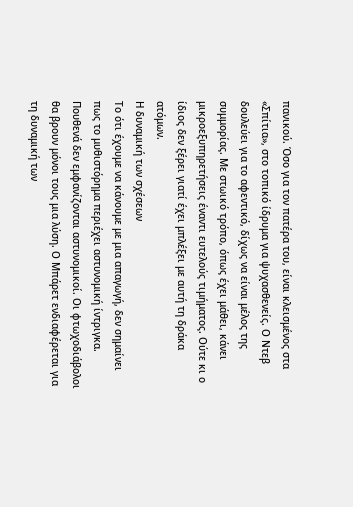πανικού. Όσο για τον πατέρα του, είναι κλεισμένος στα «Σπίτια», στο τοπικό ίδρυμα για ψυχασθενείς. Ο Ντεβ δουλεύει για το αφεντικό, δίχως να είναι μέλος της συμμορίας. Με στωικό τρόπο, όπως έχει μάθει, κάνει μικροεξυπηρετήσεις έναντι ευτελούς τιμήματος. Ούτε κι ο ίδιος δεν ξέρει γιατί έχει μπλέξει με αυτή τη δράκα ατόμων.
Η δυναμική των σχέσεων
Το ότι έχουμε να κάνουμε με μια απαγωγή, δεν σημαίνει πως το μυθιστόρημα περιέχει αστυνομική ίντριγκα. Πουθενά δεν εμφανίζονται αστυνομικοί. Οι φτωχοδιάβολοι θα βρουν μόνοι τους μια λύση. Ο Μπάρετ ενδιαφέρεται για τη δυναμική των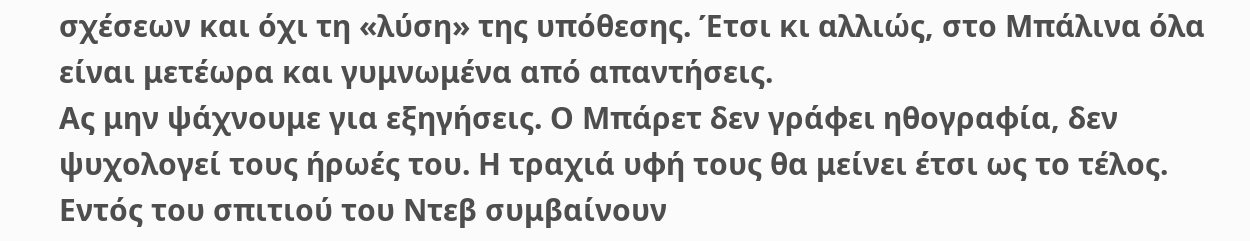σχέσεων και όχι τη «λύση» της υπόθεσης. Έτσι κι αλλιώς, στο Μπάλινα όλα είναι μετέωρα και γυμνωμένα από απαντήσεις.
Ας μην ψάχνουμε για εξηγήσεις. Ο Μπάρετ δεν γράφει ηθογραφία, δεν ψυχολογεί τους ήρωές του. Η τραχιά υφή τους θα μείνει έτσι ως το τέλος.
Εντός του σπιτιού του Ντεβ συμβαίνουν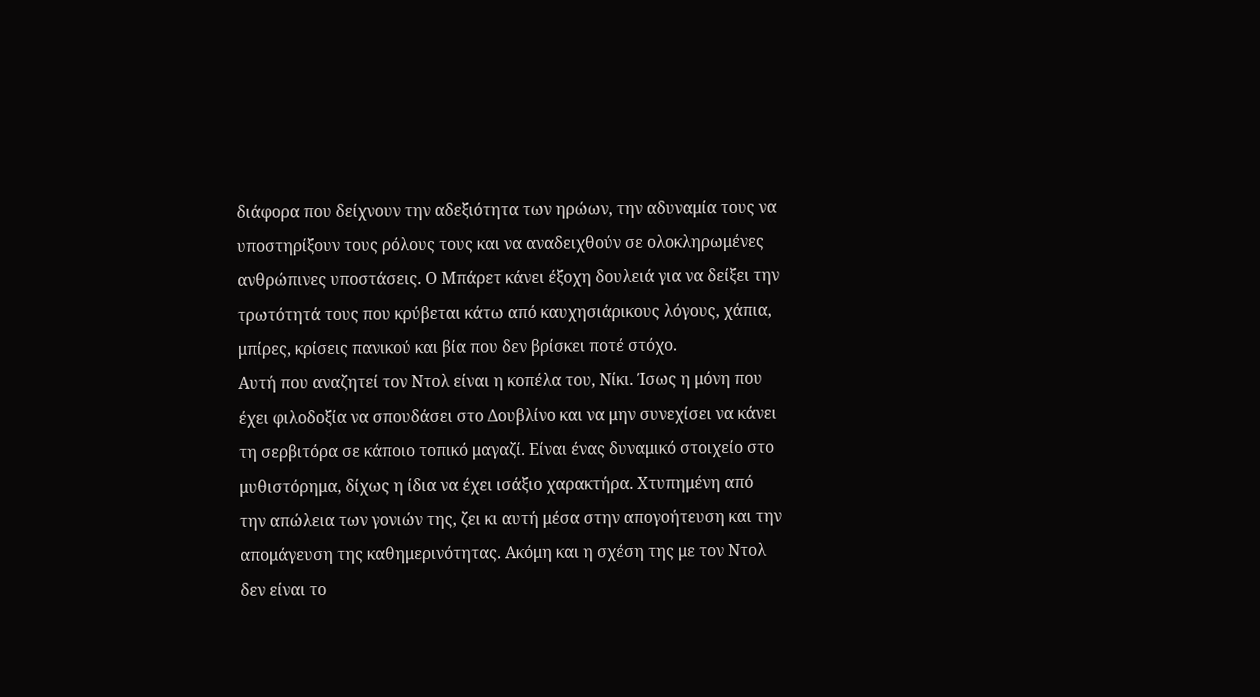διάφορα που δείχνουν την αδεξιότητα των ηρώων, την αδυναμία τους να υποστηρίξουν τους ρόλους τους και να αναδειχθούν σε ολοκληρωμένες ανθρώπινες υποστάσεις. Ο Μπάρετ κάνει έξοχη δουλειά για να δείξει την τρωτότητά τους που κρύβεται κάτω από καυχησιάρικους λόγους, χάπια, μπίρες, κρίσεις πανικού και βία που δεν βρίσκει ποτέ στόχο.
Αυτή που αναζητεί τον Ντολ είναι η κοπέλα του, Νίκι. Ίσως η μόνη που έχει φιλοδοξία να σπουδάσει στο Δουβλίνο και να μην συνεχίσει να κάνει τη σερβιτόρα σε κάποιο τοπικό μαγαζί. Είναι ένας δυναμικό στοιχείο στο μυθιστόρημα, δίχως η ίδια να έχει ισάξιο χαρακτήρα. Χτυπημένη από την απώλεια των γονιών της, ζει κι αυτή μέσα στην απογοήτευση και την απομάγευση της καθημερινότητας. Ακόμη και η σχέση της με τον Ντολ δεν είναι το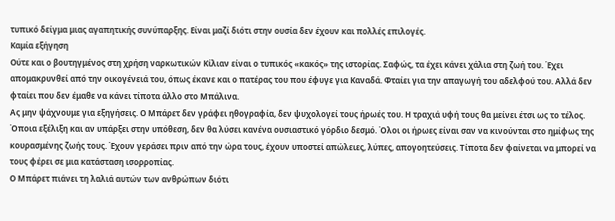τυπικό δείγμα μιας αγαπητικής συνύπαρξης. Είναι μαζί διότι στην ουσία δεν έχουν και πολλές επιλογές.
Καμία εξήγηση
Ούτε και ο βουτηγμένος στη χρήση ναρκωτικών Κίλιαν είναι ο τυπικός «κακός» της ιστορίας. Σαφώς, τα έχει κάνει χάλια στη ζωή του. Έχει απομακρυνθεί από την οικογένειά του, όπως έκανε και ο πατέρας του που έφυγε για Καναδά. Φταίει για την απαγωγή του αδελφού του. Αλλά δεν φταίει που δεν έμαθε να κάνει τίποτα άλλο στο Μπάλινα.
Ας μην ψάχνουμε για εξηγήσεις. Ο Μπάρετ δεν γράφει ηθογραφία, δεν ψυχολογεί τους ήρωές του. Η τραχιά υφή τους θα μείνει έτσι ως το τέλος. Όποια εξέλιξη και αν υπάρξει στην υπόθεση, δεν θα λύσει κανένα ουσιαστικό γόρδιο δεσμό. Όλοι οι ήρωες είναι σαν να κινούνται στο ημίφως της κουρασμένης ζωής τους. Έχουν γεράσει πριν από την ώρα τους, έχουν υποστεί απώλειες, λύπες, απογοητεύσεις. Τίποτα δεν φαίνεται να μπορεί να τους φέρει σε μια κατάσταση ισορροπίας.
Ο Μπάρετ πιάνει τη λαλιά αυτών των ανθρώπων διότι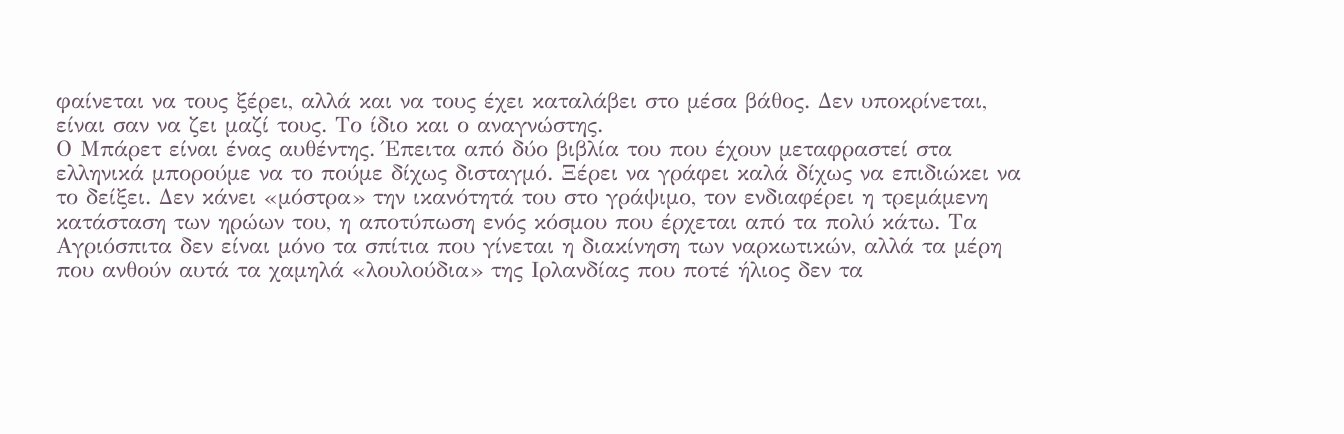φαίνεται να τους ξέρει, αλλά και να τους έχει καταλάβει στο μέσα βάθος. Δεν υποκρίνεται, είναι σαν να ζει μαζί τους. Το ίδιο και ο αναγνώστης.
Ο Μπάρετ είναι ένας αυθέντης. Έπειτα από δύο βιβλία του που έχουν μεταφραστεί στα ελληνικά μπορούμε να το πούμε δίχως δισταγμό. Ξέρει να γράφει καλά δίχως να επιδιώκει να το δείξει. Δεν κάνει «μόστρα» την ικανότητά του στο γράψιμο, τον ενδιαφέρει η τρεμάμενη κατάσταση των ηρώων του, η αποτύπωση ενός κόσμου που έρχεται από τα πολύ κάτω. Τα Αγριόσπιτα δεν είναι μόνο τα σπίτια που γίνεται η διακίνηση των ναρκωτικών, αλλά τα μέρη που ανθούν αυτά τα χαμηλά «λουλούδια» της Ιρλανδίας που ποτέ ήλιος δεν τα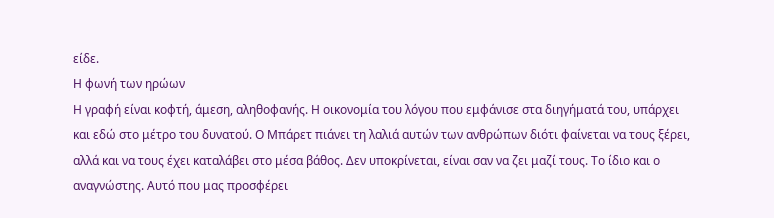είδε.
Η φωνή των ηρώων
Η γραφή είναι κοφτή, άμεση, αληθοφανής. Η οικονομία του λόγου που εμφάνισε στα διηγήματά του, υπάρχει και εδώ στο μέτρο του δυνατού. Ο Μπάρετ πιάνει τη λαλιά αυτών των ανθρώπων διότι φαίνεται να τους ξέρει, αλλά και να τους έχει καταλάβει στο μέσα βάθος. Δεν υποκρίνεται, είναι σαν να ζει μαζί τους. Το ίδιο και ο αναγνώστης. Αυτό που μας προσφέρει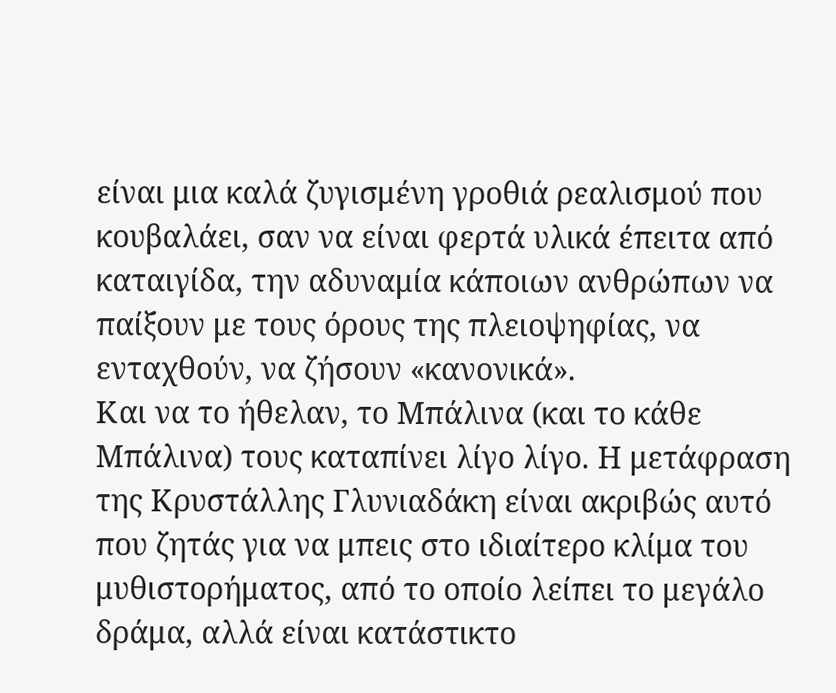είναι μια καλά ζυγισμένη γροθιά ρεαλισμού που κουβαλάει, σαν να είναι φερτά υλικά έπειτα από καταιγίδα, την αδυναμία κάποιων ανθρώπων να παίξουν με τους όρους της πλειοψηφίας, να ενταχθούν, να ζήσουν «κανονικά».
Και να το ήθελαν, το Μπάλινα (και το κάθε Μπάλινα) τους καταπίνει λίγο λίγο. Η μετάφραση της Κρυστάλλης Γλυνιαδάκη είναι ακριβώς αυτό που ζητάς για να μπεις στο ιδιαίτερο κλίμα του μυθιστορήματος, από το οποίο λείπει το μεγάλο δράμα, αλλά είναι κατάστικτο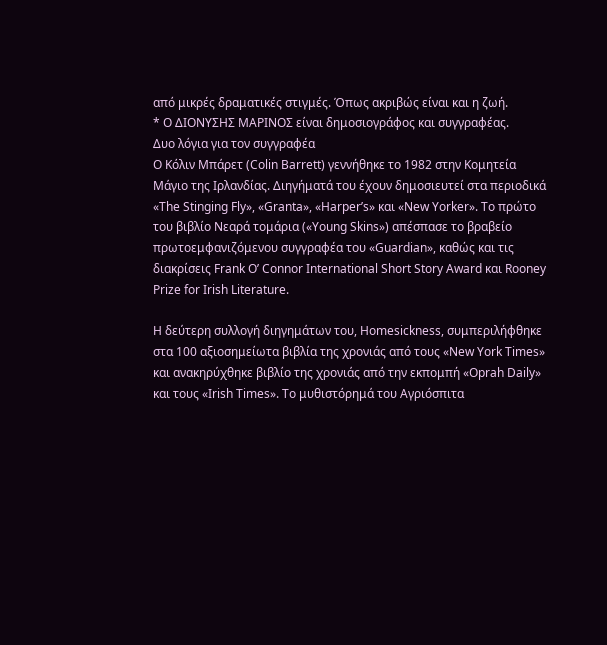από μικρές δραματικές στιγμές. Όπως ακριβώς είναι και η ζωή.
* Ο ΔΙΟΝΥΣΗΣ ΜΑΡΙΝΟΣ είναι δημοσιογράφος και συγγραφέας.
Δυο λόγια για τον συγγραφέα
Ο Κόλιν Μπάρετ (Colin Barrett) γεννήθηκε το 1982 στην Κομητεία Μάγιο της Ιρλανδίας. Διηγήματά του έχουν δημοσιευτεί στα περιοδικά «The Stinging Fly», «Granta», «Harper’s» και «New Yorker». To πρώτο του βιβλίο Νεαρά τομάρια («Young Skins») απέσπασε το βραβείο πρωτοεμφανιζόμενου συγγραφέα του «Guardian», καθώς και τις διακρίσεις Frank O’ Connor International Short Story Award και Rooney Prize for Irish Literature.

Η δεύτερη συλλογή διηγημάτων του, Homesickness, συμπεριλήφθηκε στα 100 αξιοσημείωτα βιβλία της χρονιάς από τους «New York Times» και ανακηρύχθηκε βιβλίο της χρονιάς από την εκπομπή «Oprah Daily» και τους «Irish Times». Το μυθιστόρημά του Αγριόσπιτα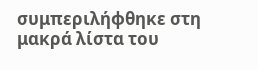συμπεριλήφθηκε στη μακρά λίστα του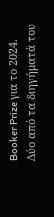Booker Prize για το 2024.
Δύο από τα διηγήματά του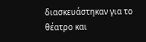διασκευάστηκαν για το θέατρο και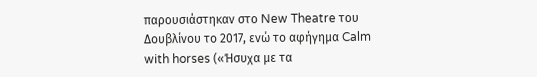παρουσιάστηκαν στο New Theatre του Δουβλίνου το 2017, ενώ το αφήγημα Calm with horses («Ήσυχα με τα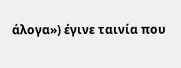άλογα») έγινε ταινία που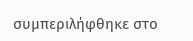συμπεριλήφθηκε στο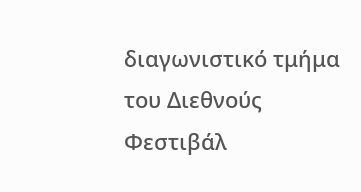διαγωνιστικό τμήμα του Διεθνούς Φεστιβάλ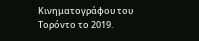Κινηματογράφου του Τορόντο το 2019.